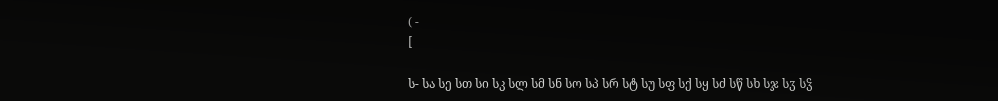( -
[

ს- სა სე სთ სი სკ სლ სმ სნ სო სპ სრ სტ სუ სფ სქ სყ სძ სწ სხ სჯ სჳ სჴ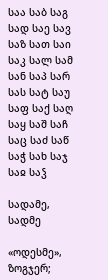საა საბ საგ სად საე სავ საზ სათ საი საკ სალ სამ სან საპ სარ სას სატ საუ საფ საქ საღ საყ საშ საჩ საც საძ საწ საჭ სახ საჯ საჲ საჴ

სადამე, სადმე

«ოდესმე», ზოგჯერ;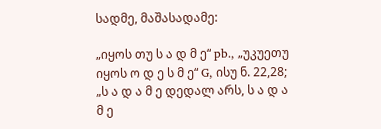სადმე, მაშასადამე:

„იყოს თუ ს ა დ მ ე“ pb., „უკუეთუ იყოს ო დ ე ს მ ე“ G, ისუ ნ. 22,28; „ს ა დ ა მ ე დედალ არს, ს ა დ ა მ ე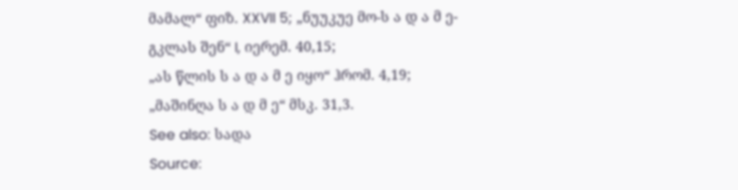მამალ“ ფიზ. XXVII 5; „ნუუკუე მო-ს ა დ ა მ ე-გკლას შენ“ I, იერემ. 40,15;
„ას წლის ს ა დ ა მ ე იყო“ ჰრომ. 4,19; „მაშინღა ს ა დ მ ე“ მსკ. 31,3.
See also: სადა
Source: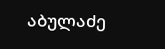აბულაძე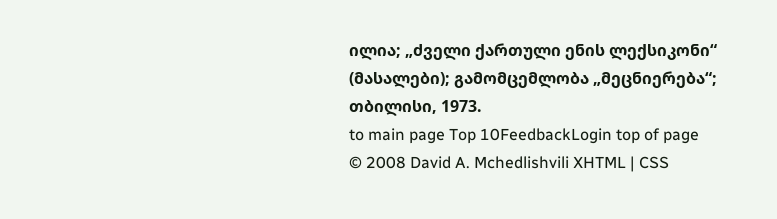ილია; „ძველი ქართული ენის ლექსიკონი“ (მასალები); გამომცემლობა „მეცნიერება“; თბილისი, 1973.
to main page Top 10FeedbackLogin top of page
© 2008 David A. Mchedlishvili XHTML | CSS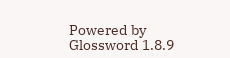Powered by Glossword 1.8.9